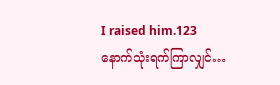I raised him.123
နောက်သုံးရက်ကြာလျှင်…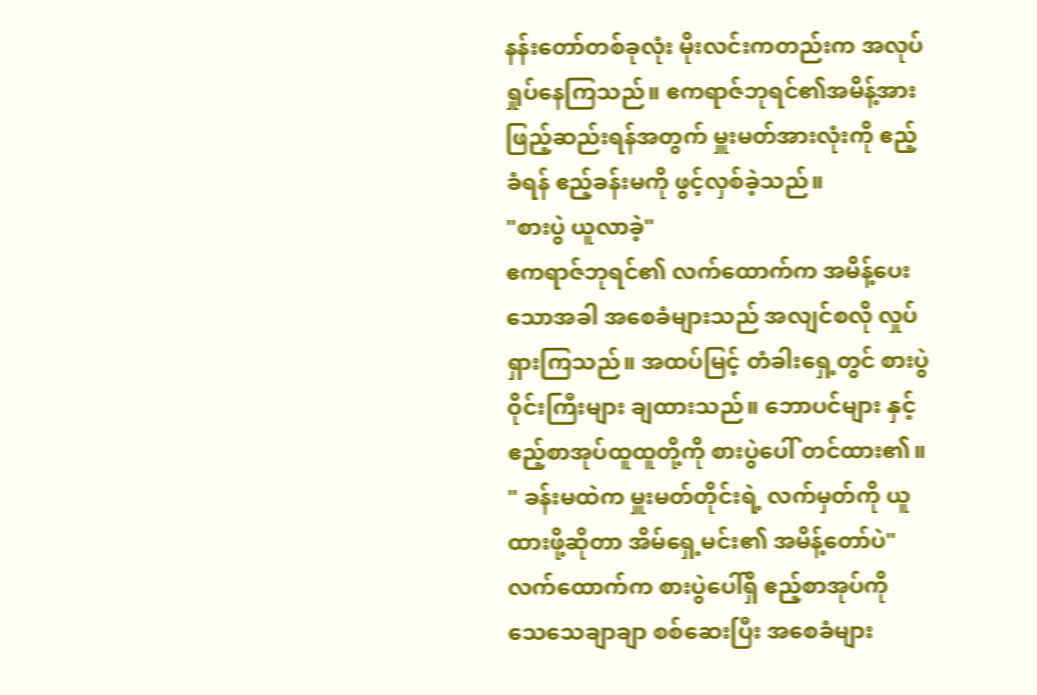နန်းတော်တစ်ခုလုံး မိုးလင်းကတည်းက အလုပ်ရှုပ်နေကြသည်။ ဧကရာဇ်ဘုရင်၏အမိန့်အား ဖြည့်ဆည်းရန်အတွက် မှူးမတ်အားလုံးကို ဧည့်ခံရန် ဧည့်ခန်းမကို ဖွင့်လှစ်ခဲ့သည်။
"စားပွဲ ယူလာခဲ့"
ဧကရာဇ်ဘုရင်၏ လက်ထောက်က အမိန့်ပေးသောအခါ အစေခံများသည် အလျင်စလို လှုပ်ရှားကြသည်။ အထပ်မြင့် တံခါးရှေ့တွင် စားပွဲဝိုင်းကြီးများ ချထားသည်။ ဘောပင်များ နှင့် ဧည့်စာအုပ်ထူထူတို့ကို စားပွဲပေါ် တင်ထား၏။
" ခန်းမထဲက မှူးမတ်တိုင်းရဲ့ လက်မှတ်ကို ယူထားဖို့ဆိုတာ အိမ်ရှေ့မင်း၏ အမိန့်တော်ပဲ"
လက်ထောက်က စားပွဲပေါ်ရှိ ဧည့်စာအုပ်ကို သေသေချာချာ စစ်ဆေးပြီး အစေခံများ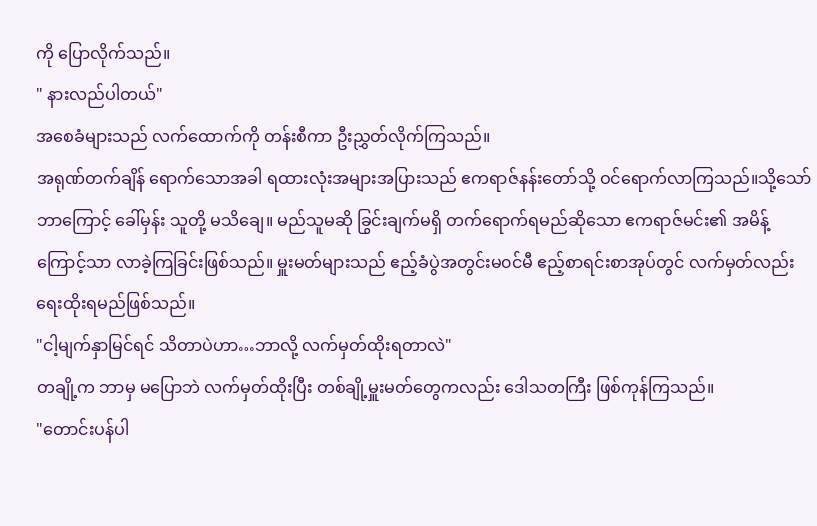ကို ပြောလိုက်သည်။
" နားလည်ပါတယ်"
အစေခံများသည် လက်ထောက်ကို တန်းစီကာ ဦးညွှတ်လိုက်ကြသည်။
အရုဏ်တက်ချိန် ရောက်သောအခါ ရထားလုံးအများအပြားသည် ဧကရာဇ်နန်းတော်သို့ ဝင်ရောက်လာကြသည်။သို့သော် ဘာကြောင့် ခေါ်မှန်း သူတို့ မသိချေ။ မည်သူမဆို ခြွင်းချက်မရှိ တက်ရောက်ရမည်ဆိုသော ဧကရာဇ်မင်း၏ အမိန့်ကြောင့်သာ လာခဲ့ကြခြင်းဖြစ်သည်။ မှူးမတ်များသည် ဧည့်ခံပွဲအတွင်းမ၀င်မီ ဧည့်စာရင်းစာအုပ်တွင် လက်မှတ်လည်း ရေးထိုးရမည်ဖြစ်သည်။
"ငါ့မျက်နှာမြင်ရင် သိတာပဲဟာ…ဘာလို့ လက်မှတ်ထိုးရတာလဲ"
တချို့က ဘာမှ မပြောဘဲ လက်မှတ်ထိုးပြီး တစ်ချို့မှူးမတ်တွေကလည်း ဒေါသတကြီး ဖြစ်ကုန်ကြသည်။
"တောင်းပန်ပါ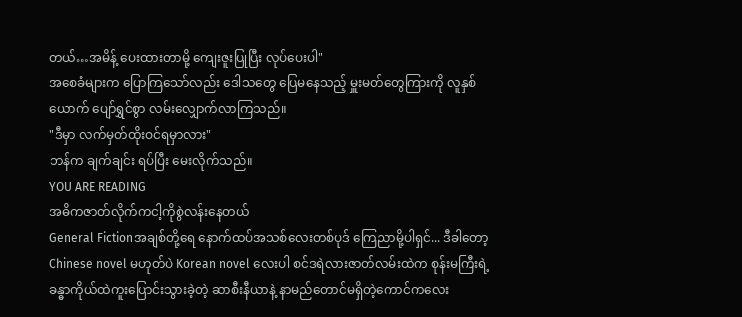တယ်…အမိန့် ပေးထားတာမို့ ကျေးဇူးပြုပြီး လုပ်ပေးပါ"
အစေခံများက ပြောကြသော်လည်း ဒေါသတွေ ပြေမနေသည့် မှူးမတ်တွေကြားကို လူနှစ်ယောက် ပျော်ရွှင်စွာ လမ်းလျှောက်လာကြသည်။
"ဒီမှာ လက်မှတ်ထိုးဝင်ရမှာလား"
ဘန်က ချက်ချင်း ရပ်ပြီး မေးလိုက်သည်။
YOU ARE READING
အဓိကဇာတ်လိုက်ကငါ့ကိုစွဲလန်းနေတယ်
General Fictionအချစ်တို့ရေ နောက်ထပ်အသစ်လေးတစ်ပုဒ် ကြေညာမို့ပါရှင်... ဒီခါတော့ Chinese novel မဟုတ်ပဲ Korean novel လေးပါ စင်ဒရဲလားဇာတ်လမ်းထဲက စုန်းမကြီးရဲ့ ခန္ဓာကိုယ်ထဲကူးပြောင်းသွားခဲ့တဲ့ ဆာစီးနီယာနဲ့ နာမည်တောင်မရှိတဲ့ကောင်ကလေး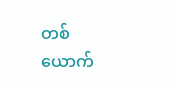တစ်ယောက်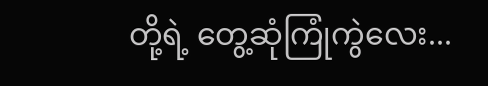တို့ရဲ့ တွေ့ဆုံကြုံကွဲလေး...